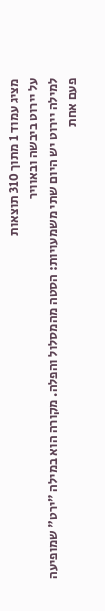מציג עמוד 1 מתוך 310 תוצאות
על יירוט ביבשה ובאוויר
למילה יירוט יש היום שתי משמעויות: הסטה מהמסלול והפלה. מקורה הוא במילה ”ירט" שמופיעה פעם אחת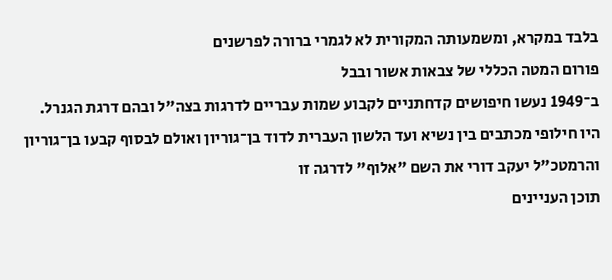בלבד במקרא, ומשמעותה המקורית לא לגמרי ברורה לפרשנים
פורום המטה הכללי של צבאות אשור ובבל
ב־1949 נעשו חיפושים קדחתניים לקבוע שמות עבריים לדרגות בצה"ל ובהם דרגת הגנרל. היו חילופי מכתבים בין נשיא ועד הלשון העברית לדוד בן־גוריון ואולם לבסוף קבעו בן־גוריון והרמטכ"ל יעקב דורי את השם "אלוף" לדרגה זו
תוכן העניינים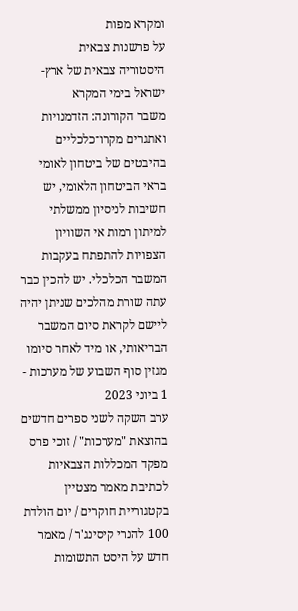ומקרא מפות
על פרשנות צבאית
היסטוריה צבאית של ארץ-ישראל בימי המקרא
משבר הקורונה: הזדמנויות ואתגרים מקרו־כלכליים בהיבטים של ביטחון לאומי
בראי הביטחון הלאומי, יש חשיבות לניסיון ממשלתי למיתון רמות אי השוויון הצפויות להתפתח בעקבות המשבר הכלכלי. יש להכין כבר עתה שורת מהלכים שניתן יהיה ליישם לקראת סיום המשבר הבריאותי, או מיד לאחר סיומו
מגזין סוף השבוע של מערכות - 1 ביוני 2023
ערב השקה לשני ספרים חדשים בהוצאת "מערכות" / זוכי פרס מפקד המכללות הצבאיות לכתיבת מאמר מצטיין בקטגוריית חוקרים / יום הולדת 100 להנרי קיסינג'ר / מאמר חדש על היסט התשומות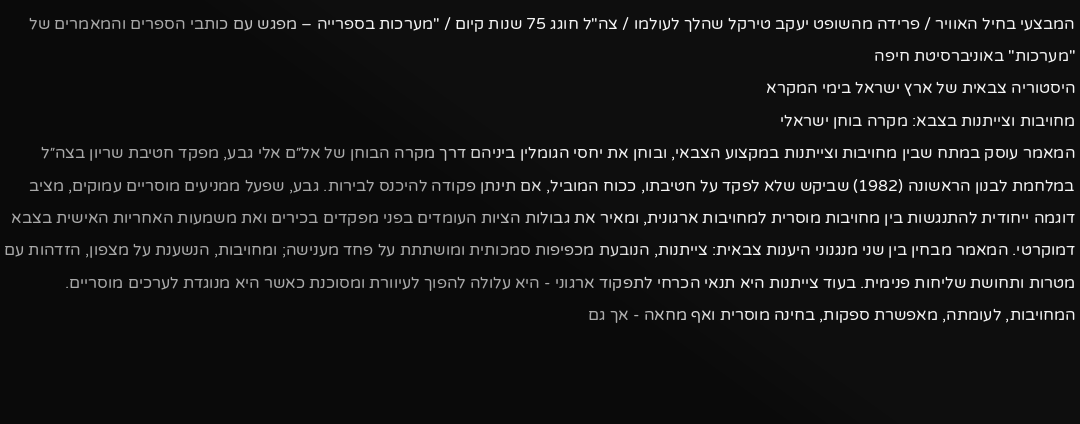המבצעי בחיל האוויר / פרידה מהשופט יעקב טירקל שהלך לעולמו / צה"ל חוגג 75 שנות קיום / "מערכות בספרייה – מפגש עם כותבי הספרים והמאמרים של "מערכות" באוניברסיטת חיפה
היסטוריה צבאית של ארץ ישראל בימי המקרא
מחויבות וצייתנות בצבא: מקרה בוחן ישראלי
המאמר עוסק במתח שבין מחויבות וצייתנות במקצוע הצבאי, ובוחן את יחסי הגומלין ביניהם דרך מקרה הבוחן של אל״ם אלי גבע, מפקד חטיבת שריון בצה״ל במלחמת לבנון הראשונה (1982) שביקש שלא לפקד על חטיבתו, ככוח המוביל, אם תינתן פקודה להיכנס לבירות. גבע, שפעל ממניעים מוסריים עמוקים, מציב דוגמה ייחודית להתנגשות בין מחויבות מוסרית למחויבות ארגונית, ומאיר את גבולות הציות העומדים בפני מפקדים בכירים ואת משמעות האחריות האישית בצבא דמוקרטי. המאמר מבחין בין שני מנגנוני היענות צבאית: צייתנות, הנובעת מכפיפות סמכותית ומושתתת על פחד מענישה; ומחויבות, הנשענת על מצפון, הזדהות עם מטרות ותחושת שליחות פנימית. בעוד צייתנות היא תנאי הכרחי לתפקוד ארגוני - היא עלולה להפוך לעיוורת ומסוכנת כאשר היא מנוגדת לערכים מוסריים. המחויבות, לעומתה, מאפשרת ספקות, בחינה מוסרית ואף מחאה - אך גם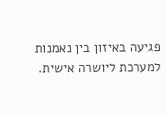פגיעה באיזון בין נאמנות למערכת ליושרה אישית.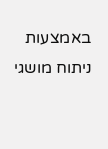באמצעות ניתוח מושגי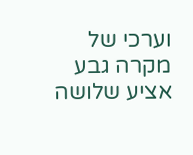וערכי של מקרה גבע אציע שלושה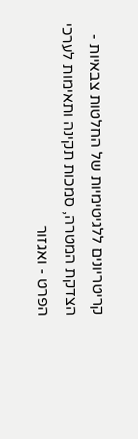קריטריונים ללגיטימיות של החלטות צבאיות - הצדקת המטרה, סמכות תקינה ותאימות לערכי הפרט - ואגזור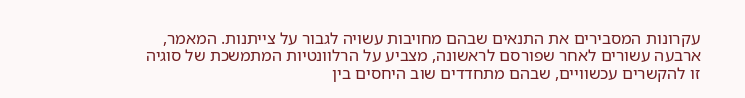עקרונות המסבירים את התנאים שבהם מחויבות עשויה לגבור על צייתנות. המאמר, ארבעה עשורים לאחר שפורסם לראשונה, מצביע על הרלוונטיות המתמשכת של סוגיה זו להקשרים עכשוויים, שבהם מתחדדים שוב היחסים בין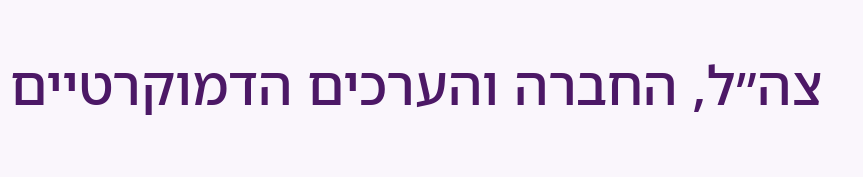צה״ל, החברה והערכים הדמוקרטיים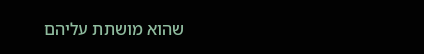שהוא מושתת עליהם